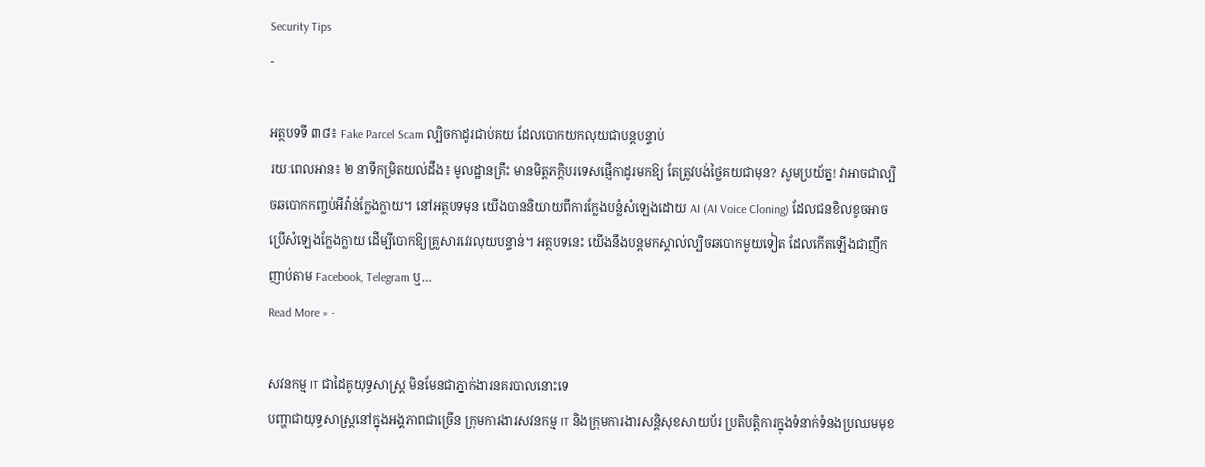Security Tips
-

អត្ថបទទី ៣៨៖ Fake Parcel Scam ល្បិចកាដូរជាប់គយ ដែលបោកយកលុយជាបន្តបន្ទាប់
រយៈពេលអាន៖ ២ នាទីកម្រិតយល់ដឹង៖ មូលដ្ឋានគ្រឹះ មានមិត្តភក្តិបរទេសផ្ញើកាដូរមកឱ្យ តែត្រូវបង់ថ្លៃគយជាមុន? សូមប្រយ័ត្ន! វាអាចជាល្បិចឆបោកកញ្ចប់អីវ៉ាន់ក្លែងក្លាយ។ នៅអត្ថបទមុន យើងបាននិយាយពីការក្លែងបន្លំសំឡេងដោយ AI (AI Voice Cloning) ដែលជនខិលខូចអាចប្រើសំឡេងក្លែងក្លាយ ដើម្បីបោកឱ្យគ្រួសារវេរលុយបន្ទាន់។ អត្ថបទនេះ យើងនឹងបន្តមកស្គាល់ល្បិចឆបោកមួយទៀត ដែលកើតឡើងជាញឹកញាប់តាម Facebook, Telegram ឬ…
Read More » -

សវនកម្ម IT ជាដៃគូយុទ្ធសាស្ត្រ មិនមែនជាភ្នាក់ងារនគរបាលនោះទេ
បញ្ហាជាយុទ្ធសាស្ត្រនៅក្នុងអង្គភាពជាច្រើន ក្រុមការងារសវនកម្ម IT និងក្រុមការងារសន្តិសុខសាយប័រ ប្រតិបត្តិការក្នុងទំនាក់ទំនងប្រឈមមុខ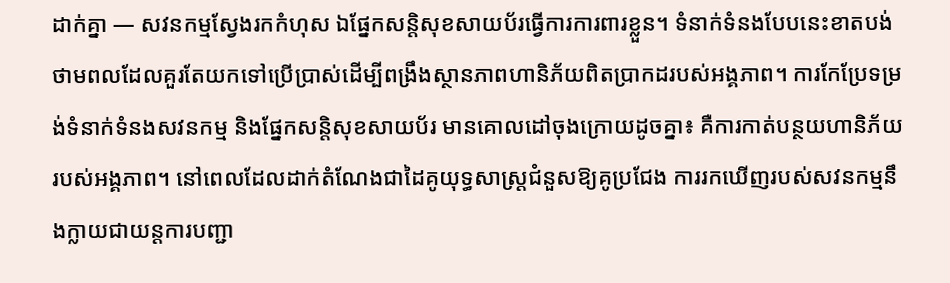ដាក់គ្នា — សវនកម្មស្វែងរកកំហុស ឯផ្នែកសន្តិសុខសាយប័រធ្វើការការពារខ្លួន។ ទំនាក់ទំនងបែបនេះខាតបង់ថាមពលដែលគួរតែយកទៅប្រើប្រាស់ដើម្បីពង្រឹងស្ថានភាពហានិភ័យពិតប្រាកដរបស់អង្គភាព។ ការកែប្រែទម្រង់ទំនាក់ទំនងសវនកម្ម និងផ្នែកសន្តិសុខសាយប័រ មានគោលដៅចុងក្រោយដូចគ្នា៖ គឺការកាត់បន្ថយហានិភ័យរបស់អង្គភាព។ នៅពេលដែលដាក់តំណែងជាដៃគូយុទ្ធសាស្ត្រជំនួសឱ្យគូប្រជែង ការរកឃើញរបស់សវនកម្មនឹងក្លាយជាយន្តការបញ្ជា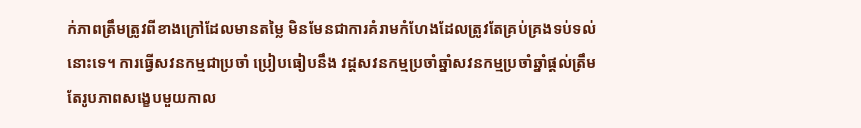ក់ភាពត្រឹមត្រូវពីខាងក្រៅដែលមានតម្លៃ មិនមែនជាការគំរាមកំហែងដែលត្រូវតែគ្រប់គ្រងទប់ទល់នោះទេ។ ការធ្វើសវនកម្មជាប្រចាំ ប្រៀបធៀបនឹង វដ្តសវនកម្មប្រចាំឆ្នាំសវនកម្មប្រចាំឆ្នាំផ្តល់ត្រឹមតែរូបភាពសង្ខេបមួយកាល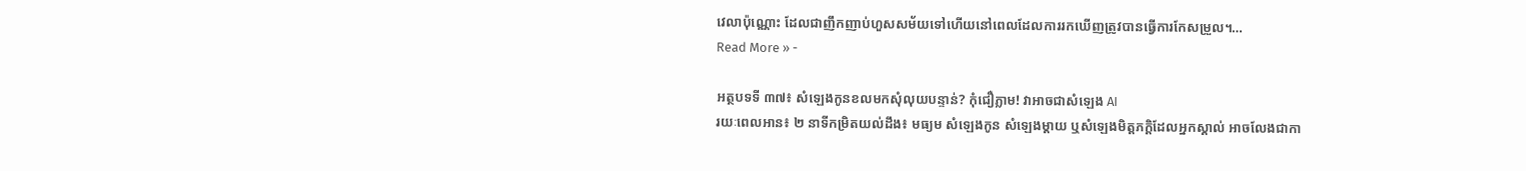វេលាប៉ុណ្ណោះ ដែលជាញឹកញាប់ហួសសម័យទៅហើយនៅពេលដែលការរកឃើញត្រូវបានធ្វើការកែសម្រួល។…
Read More » -

អត្ថបទទី ៣៧៖ សំឡេងកូនខលមកសុំលុយបន្ទាន់? កុំជឿភ្លាម! វាអាចជាសំឡេង AI
រយៈពេលអាន៖ ២ នាទីកម្រិតយល់ដឹង៖ មធ្យម សំឡេងកូន សំឡេងម្តាយ ឬសំឡេងមិត្តភក្តិដែលអ្នកស្គាល់ អាចលែងជាកា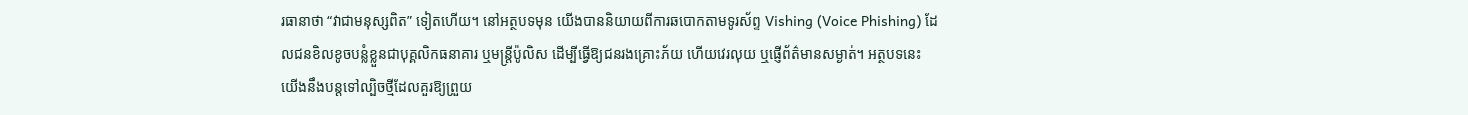រធានាថា “វាជាមនុស្សពិត” ទៀតហើយ។ នៅអត្ថបទមុន យើងបាននិយាយពីការឆបោកតាមទូរស័ព្ទ Vishing (Voice Phishing) ដែលជនខិលខូចបន្លំខ្លួនជាបុគ្គលិកធនាគារ ឬមន្ត្រីប៉ូលិស ដើម្បីធ្វើឱ្យជនរងគ្រោះភ័យ ហើយវេរលុយ ឬផ្ញើព័ត៌មានសម្ងាត់។ អត្ថបទនេះ យើងនឹងបន្តទៅល្បិចថ្មីដែលគួរឱ្យព្រួយ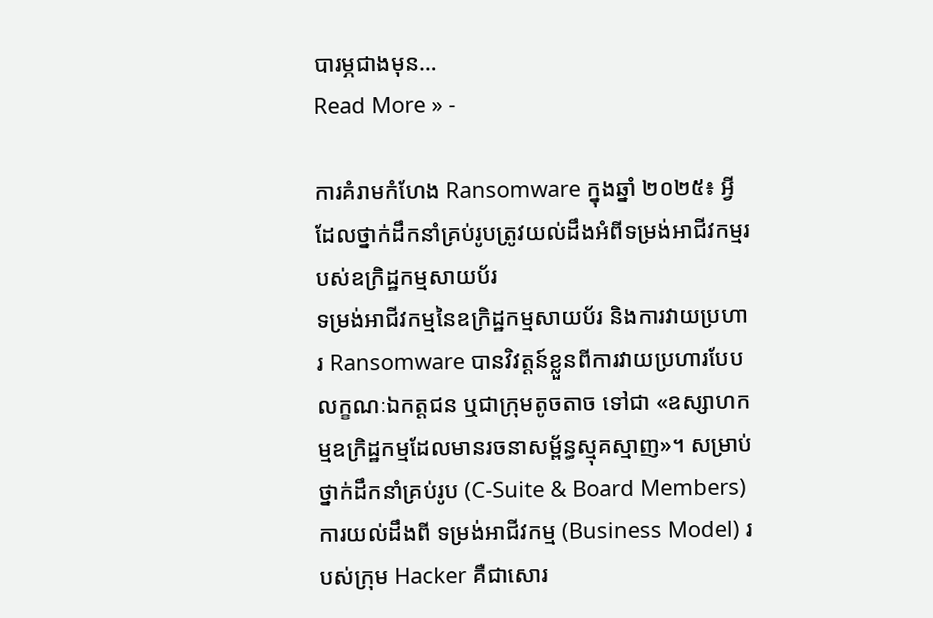បារម្ភជាងមុន…
Read More » -

ការគំរាមកំហែង Ransomware ក្នុងឆ្នាំ ២០២៥៖ អ្វីដែលថ្នាក់ដឹកនាំគ្រប់រូបត្រូវយល់ដឹងអំពីទម្រង់អាជីវកម្មរបស់ឧក្រិដ្ឋកម្មសាយប័រ
ទម្រង់អាជីវកម្មនៃឧក្រិដ្ឋកម្មសាយប័រ និងការវាយប្រហារ Ransomware បានវិវត្តន៍ខ្លួនពីការវាយប្រហារបែបលក្ខណៈឯកត្តជន ឬជាក្រុមតូចតាច ទៅជា «ឧស្សាហកម្មឧក្រិដ្ឋកម្មដែលមានរចនាសម្ព័ន្ធស្មុគស្មាញ»។ សម្រាប់ថ្នាក់ដឹកនាំគ្រប់រូប (C-Suite & Board Members) ការយល់ដឹងពី ទម្រង់អាជីវកម្ម (Business Model) របស់ក្រុម Hacker គឺជាសោរ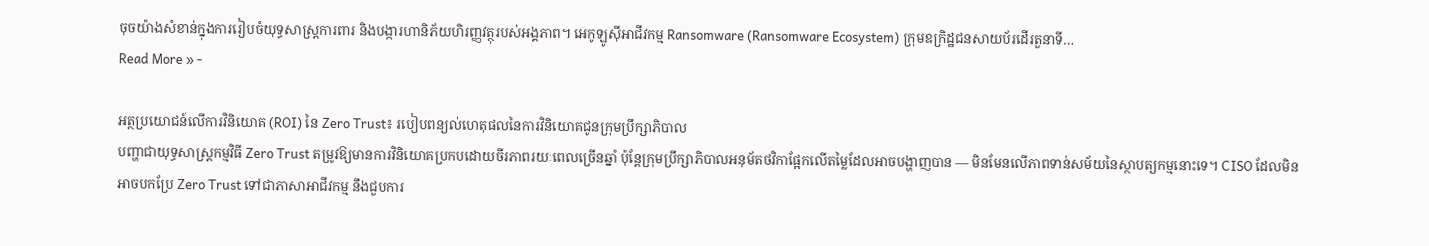ចុចយ៉ាងសំខាន់ក្នុងការរៀបចំយុទ្ធសាស្ត្រការពារ និងបង្ការហានិភ័យហិរញ្ញវត្ថុរបស់អង្គភាព។ អេកូឡូស៊ីអាជីវកម្ម Ransomware (Ransomware Ecosystem) ក្រុមឧក្រិដ្ឋជនសាយប័រដើរតួនាទី…
Read More » -

អត្ថប្រយោជន៍លើការវិនិយោគ (ROI) នៃ Zero Trust៖ របៀបពន្យល់ហេតុផលនៃការវិនិយោគជូនក្រុមប្រឹក្សាភិបាល
បញ្ហាជាយុទ្ធសាស្ត្រកម្មវិធី Zero Trust តម្រូវឱ្យមានការវិនិយោគប្រកបដោយចីរភាពរយៈពេលច្រើនឆ្នាំ ប៉ុន្តែក្រុមប្រឹក្សាភិបាលអនុម័តថវិកាផ្អែកលើតម្លៃដែលអាចបង្ហាញបាន — មិនមែនលើភាពទាន់សម័យនៃស្ថាបត្យកម្មនោះទេ។ CISO ដែលមិនអាចបកប្រែ Zero Trust ទៅជាភាសាអាជីវកម្ម នឹងជួបការ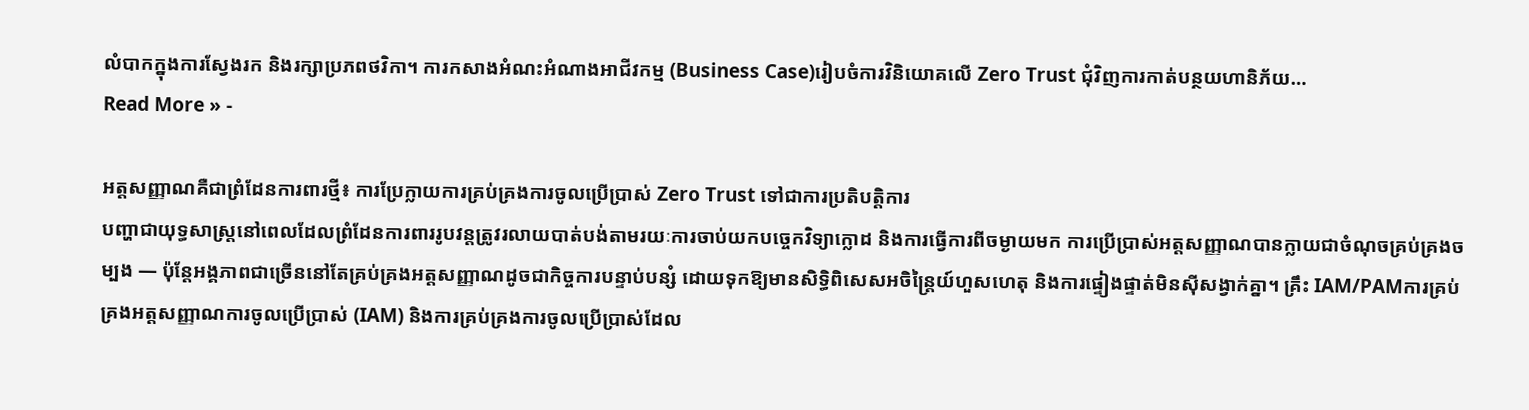លំបាកក្នុងការស្វែងរក និងរក្សាប្រភពថវិកា។ ការកសាងអំណះអំណាងអាជីវកម្ម (Business Case)រៀបចំការវិនិយោគលើ Zero Trust ជុំវិញការកាត់បន្ថយហានិភ័យ…
Read More » -

អត្តសញ្ញាណគឺជាព្រំដែនការពារថ្មី៖ ការប្រែក្លាយការគ្រប់គ្រងការចូលប្រើប្រាស់ Zero Trust ទៅជាការប្រតិបត្តិការ
បញ្ហាជាយុទ្ធសាស្ត្រនៅពេលដែលព្រំដែនការពាររូបវន្តត្រូវរលាយបាត់បង់តាមរយៈការចាប់យកបច្ចេកវិទ្យាក្លោដ និងការធ្វើការពីចម្ងាយមក ការប្រើប្រាស់អត្តសញ្ញាណបានក្លាយជាចំណុចគ្រប់គ្រងចម្បង — ប៉ុន្តែអង្គភាពជាច្រើននៅតែគ្រប់គ្រងអត្តសញ្ញាណដូចជាកិច្ចការបន្ទាប់បន្សំ ដោយទុកឱ្យមានសិទ្ធិពិសេសអចិន្ត្រៃយ៍ហួសហេតុ និងការផ្ទៀងផ្ទាត់មិនស៊ីសង្វាក់គ្នា។ គ្រឹះ IAM/PAMការគ្រប់គ្រងអត្តសញ្ញាណការចូលប្រើប្រាស់ (IAM) និងការគ្រប់គ្រងការចូលប្រើប្រាស់ដែល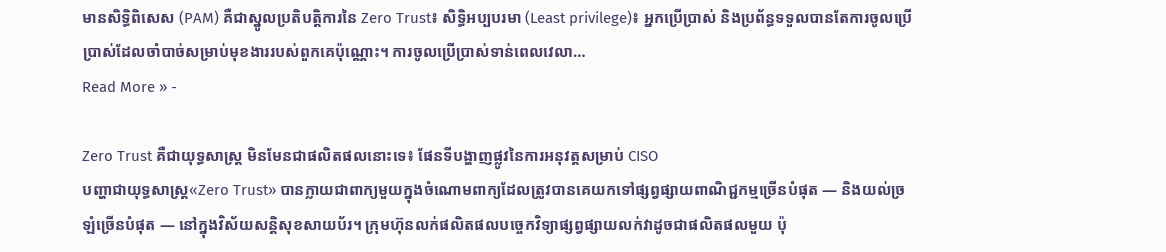មានសិទ្ធិពិសេស (PAM) គឺជាស្នូលប្រតិបត្តិការនៃ Zero Trust៖ សិទ្ធិអប្បបរមា (Least privilege)៖ អ្នកប្រើប្រាស់ និងប្រព័ន្ធទទួលបានតែការចូលប្រើប្រាស់ដែលចាំបាច់សម្រាប់មុខងាររបស់ពួកគេប៉ុណ្ណោះ។ ការចូលប្រើប្រាស់ទាន់ពេលវេលា…
Read More » -

Zero Trust គឺជាយុទ្ធសាស្ត្រ មិនមែនជាផលិតផលនោះទេ៖ ផែនទីបង្ហាញផ្លូវនៃការអនុវត្តសម្រាប់ CISO
បញ្ហាជាយុទ្ធសាស្ត្រ«Zero Trust» បានក្លាយជាពាក្យមួយក្នុងចំណោមពាក្យដែលត្រូវបានគេយកទៅផ្សព្វផ្សាយពាណិជ្ជកម្មច្រើនបំផុត — និងយល់ច្រឡំច្រើនបំផុត — នៅក្នុងវិស័យសន្តិសុខសាយប័រ។ ក្រុមហ៊ុនលក់ផលិតផលបច្ចេកវិទ្យាផ្សព្វផ្សាយលក់វាដូចជាផលិតផលមួយ ប៉ុ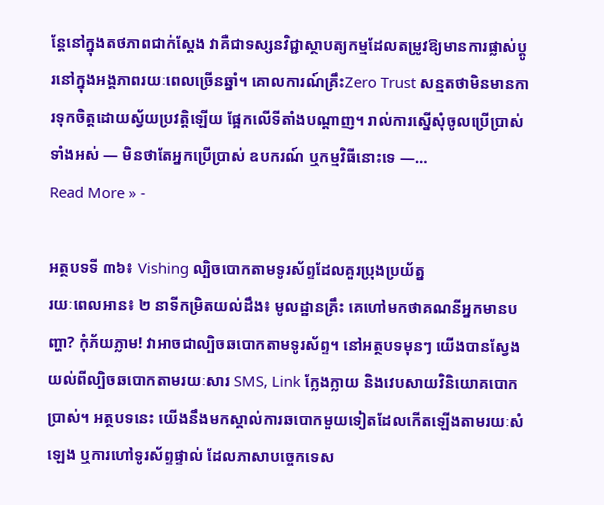ន្តែនៅក្នុងតថភាពជាក់ស្តែង វាគឺជាទស្សនវិជ្ជាស្ថាបត្យកម្មដែលតម្រូវឱ្យមានការផ្លាស់ប្តូរនៅក្នុងអង្គភាពរយៈពេលច្រើនឆ្នាំ។ គោលការណ៍គ្រឹះZero Trust សន្មតថាមិនមានការទុកចិត្តដោយស្វ័យប្រវត្តិឡើយ ផ្អែកលើទីតាំងបណ្តាញ។ រាល់ការស្នើសុំចូលប្រើប្រាស់ទាំងអស់ — មិនថាតែអ្នកប្រើប្រាស់ ឧបករណ៍ ឬកម្មវិធីនោះទេ —…
Read More » -

អត្ថបទទី ៣៦៖ Vishing ល្បិចបោកតាមទូរស័ព្ទដែលគួរប្រុងប្រយ័ត្ន
រយៈពេលអាន៖ ២ នាទីកម្រិតយល់ដឹង៖ មូលដ្ឋានគ្រឹះ គេហៅមកថាគណនីអ្នកមានបញ្ហា? កុំភ័យភ្លាម! វាអាចជាល្បិចឆបោកតាមទូរស័ព្ទ។ នៅអត្ថបទមុនៗ យើងបានស្វែងយល់ពីល្បិចឆបោកតាមរយៈសារ SMS, Link ក្លែងក្លាយ និងវេបសាយវិនិយោគបោកប្រាស់។ អត្ថបទនេះ យើងនឹងមកស្គាល់ការឆបោកមួយទៀតដែលកើតឡើងតាមរយៈសំឡេង ឬការហៅទូរស័ព្ទផ្ទាល់ ដែលភាសាបច្ចេកទេស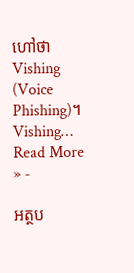ហៅថា Vishing (Voice Phishing)។ Vishing…
Read More » -

អត្ថប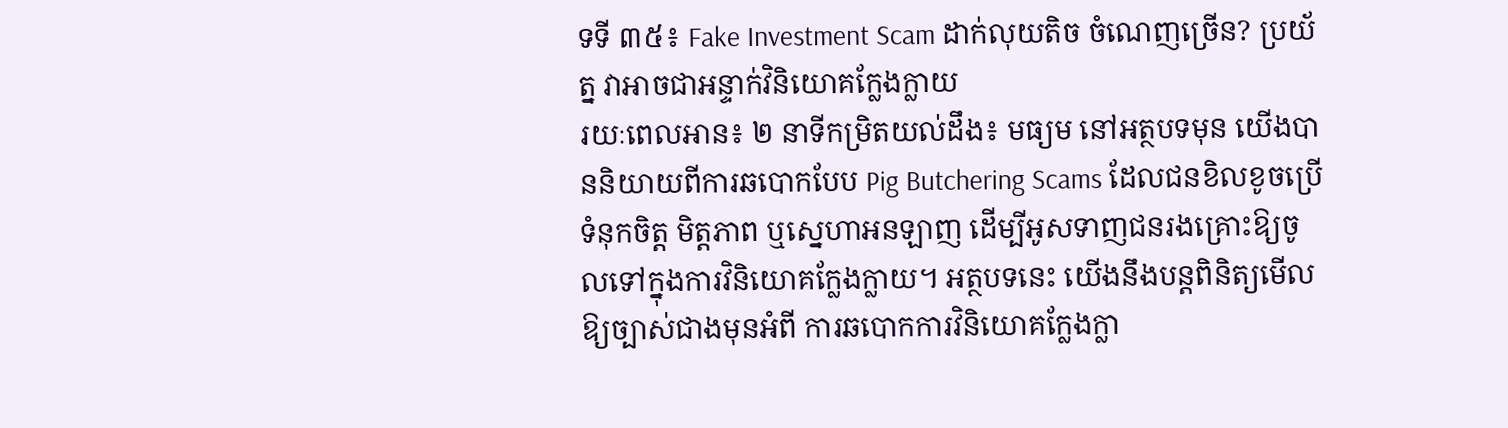ទទី ៣៥៖ Fake Investment Scam ដាក់លុយតិច ចំណេញច្រើន? ប្រយ័ត្ន វាអាចជាអន្ទាក់វិនិយោគក្លែងក្លាយ
រយៈពេលអាន៖ ២ នាទីកម្រិតយល់ដឹង៖ មធ្យម នៅអត្ថបទមុន យើងបាននិយាយពីការឆបោកបែប Pig Butchering Scams ដែលជនខិលខូចប្រើទំនុកចិត្ត មិត្តភាព ឬស្នេហាអនឡាញ ដើម្បីអូសទាញជនរងគ្រោះឱ្យចូលទៅក្នុងការវិនិយោគក្លែងក្លាយ។ អត្ថបទនេះ យើងនឹងបន្តពិនិត្យមើលឱ្យច្បាស់ជាងមុនអំពី ការឆបោកការវិនិយោគក្លែងក្លា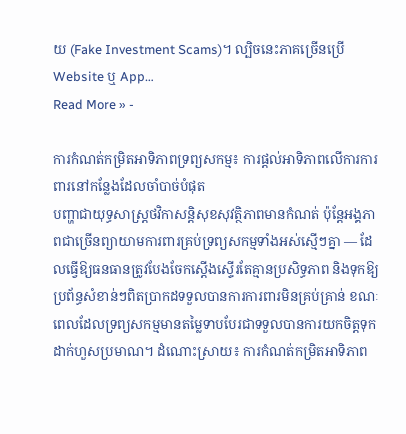យ (Fake Investment Scams)។ ល្បិចនេះភាគច្រើនប្រើ Website ឬ App…
Read More » -

ការកំណត់កម្រិតអាទិភាពទ្រព្យសកម្ម៖ ការផ្តល់អាទិភាពលើការការពារនៅកន្លែងដែលចាំបាច់បំផុត
បញ្ហាជាយុទ្ធសាស្ត្រថវិកាសន្តិសុខសុវត្ថិភាពមានកំណត់ ប៉ុន្តែអង្គភាពជាច្រើនព្យាយាមការពារគ្រប់ទ្រព្យសកម្មទាំងអស់ស្មើៗគ្នា — ដែលធ្វើឱ្យធនធានត្រូវបែងចែកស្តើងស្ទើរតែគ្មានប្រសិទ្ធភាព និងទុកឱ្យប្រព័ន្ធសំខាន់ៗពិតប្រាកដទទួលបានការការពារមិនគ្រប់គ្រាន់ ខណៈពេលដែលទ្រព្យសកម្មមានតម្លៃទាបបែរជាទទួលបានការយកចិត្តទុកដាក់ហួសប្រមាណ។ ដំណោះស្រាយ៖ ការកំណត់កម្រិតអាទិភាព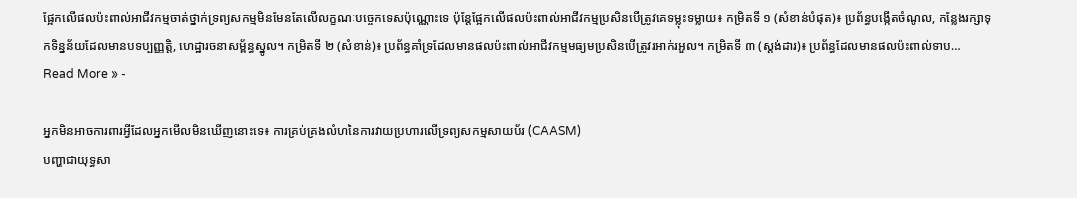ផ្អែកលើផលប៉ះពាល់អាជីវកម្មចាត់ថ្នាក់ទ្រព្យសកម្មមិនមែនតែលើលក្ខណៈបច្ចេកទេសប៉ុណ្ណោះទេ ប៉ុន្តែផ្អែកលើផលប៉ះពាល់អាជីវកម្មប្រសិនបើត្រូវគេទម្លុះទម្លាយ៖ កម្រិតទី ១ (សំខាន់បំផុត)៖ ប្រព័ន្ធបង្កើតចំណូល, កន្លែងរក្សាទុកទិន្នន័យដែលមានបទប្បញ្ញត្តិ, ហេដ្ឋារចនាសម្ព័ន្ធស្នូល។ កម្រិតទី ២ (សំខាន់)៖ ប្រព័ន្ធគាំទ្រដែលមានផលប៉ះពាល់អាជីវកម្មមធ្យមប្រសិនបើត្រូវរអាក់រអួល។ កម្រិតទី ៣ (ស្តង់ដារ)៖ ប្រព័ន្ធដែលមានផលប៉ះពាល់ទាប…
Read More » -

អ្នកមិនអាចការពារអ្វីដែលអ្នកមើលមិនឃើញនោះទេ៖ ការគ្រប់គ្រងលំហនៃការវាយប្រហារលើទ្រព្យសកម្មសាយប័រ (CAASM)
បញ្ហាជាយុទ្ធសា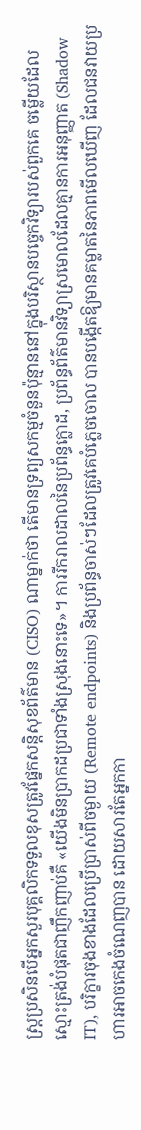ស្ត្រប្រសិនបើអ្នកសួរបុគ្គលិកទទួលខុសត្រូវផ្នែកសន្តិសុខព័ត៌មាន (CISO) ណាម្នាក់ថា តើមានទ្រព្យសកម្មចំនួនប៉ុន្មាននៅក្នុងបរិស្ថានបច្ចេកវិទ្យារបស់ពួកគេ ចម្លើយដែលស្មោះត្រង់បំផុតជាញឹកញាប់គឺ «យើងមិនប្រាកដប្រជាទាំងស្រុងនោះទេ»។ ការរីករាលដាលនៃប្រព័ន្ធក្លោដ, ប្រព័ន្ធព័ត៌មានវិទ្យាស្រមោលដែលគ្មានការអនុញ្ញាត (Shadow IT), បរិក្ខារចុងខាងដែលប្រើប្រាស់ពីចម្ងាយ (Remote endpoints) និងប្រព័ន្ធចាស់ៗដែលត្រូវគេបំភ្លេចចោល បានបង្កើតឱ្យមានគម្លាតនៃភាពមើលឃើញ ដែលជនវាយប្រហារអាចកេងចំណេញបាន ដោយសារតែអ្នកកា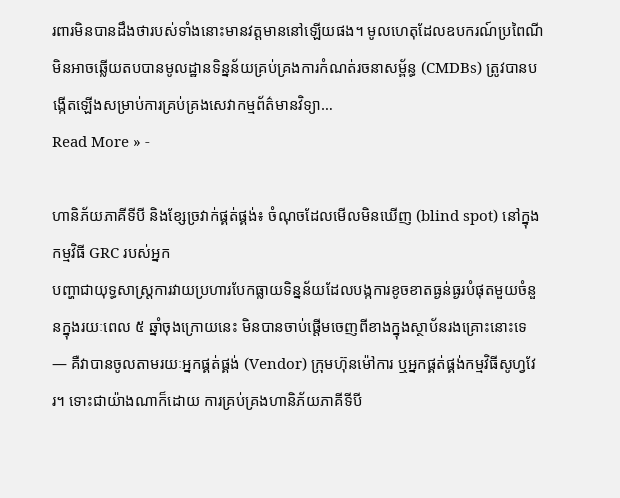រពារមិនបានដឹងថារបស់ទាំងនោះមានវត្តមាននៅឡើយផង។ មូលហេតុដែលឧបករណ៍ប្រពៃណីមិនអាចឆ្លើយតបបានមូលដ្ឋានទិន្នន័យគ្រប់គ្រងការកំណត់រចនាសម្ព័ន្ធ (CMDBs) ត្រូវបានបង្កើតឡើងសម្រាប់ការគ្រប់គ្រងសេវាកម្មព័ត៌មានវិទ្យា…
Read More » -

ហានិភ័យភាគីទីបី និងខ្សែច្រវាក់ផ្គត់ផ្គង់៖ ចំណុចដែលមើលមិនឃើញ (blind spot) នៅក្នុងកម្មវិធី GRC របស់អ្នក
បញ្ហាជាយុទ្ធសាស្ត្រការវាយប្រហារបែកធ្លាយទិន្នន័យដែលបង្កការខូចខាតធ្ងន់ធ្ងរបំផុតមួយចំនួនក្នុងរយៈពេល ៥ ឆ្នាំចុងក្រោយនេះ មិនបានចាប់ផ្តើមចេញពីខាងក្នុងស្ថាប័នរងគ្រោះនោះទេ — គឺវាបានចូលតាមរយៈអ្នកផ្គត់ផ្គង់ (Vendor) ក្រុមហ៊ុនម៉ៅការ ឬអ្នកផ្គត់ផ្គង់កម្មវិធីសូហ្វវែរ។ ទោះជាយ៉ាងណាក៏ដោយ ការគ្រប់គ្រងហានិភ័យភាគីទីបី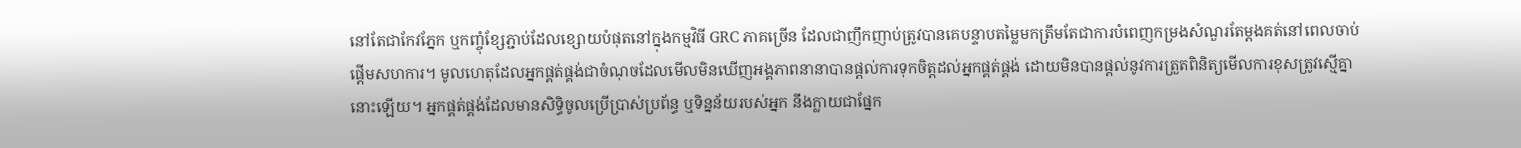នៅតែជាកែវភ្នែក ឬកញ្ចុំខ្សែភ្ជាប់ដែលខ្សោយបំផុតនៅក្នុងកម្មវិធី GRC ភាគច្រើន ដែលជាញឹកញាប់ត្រូវបានគេបន្ទាបតម្លៃមកត្រឹមតែជាការបំពេញកម្រងសំណួរតែម្តងគត់នៅពេលចាប់ផ្តើមសហការ។ មូលហេតុដែលអ្នកផ្គត់ផ្គង់ជាចំណុចដែលមើលមិនឃើញអង្គភាពនានាបានផ្តល់ការទុកចិត្តដល់អ្នកផ្គត់ផ្គង់ ដោយមិនបានផ្តល់នូវការត្រួតពិនិត្យមើលការខុសត្រូវស្មើគ្នានោះឡើយ។ អ្នកផ្គត់ផ្គង់ដែលមានសិទ្ធិចូលប្រើប្រាស់ប្រព័ន្ធ ឬទិន្នន័យរបស់អ្នក នឹងក្លាយជាផ្នែក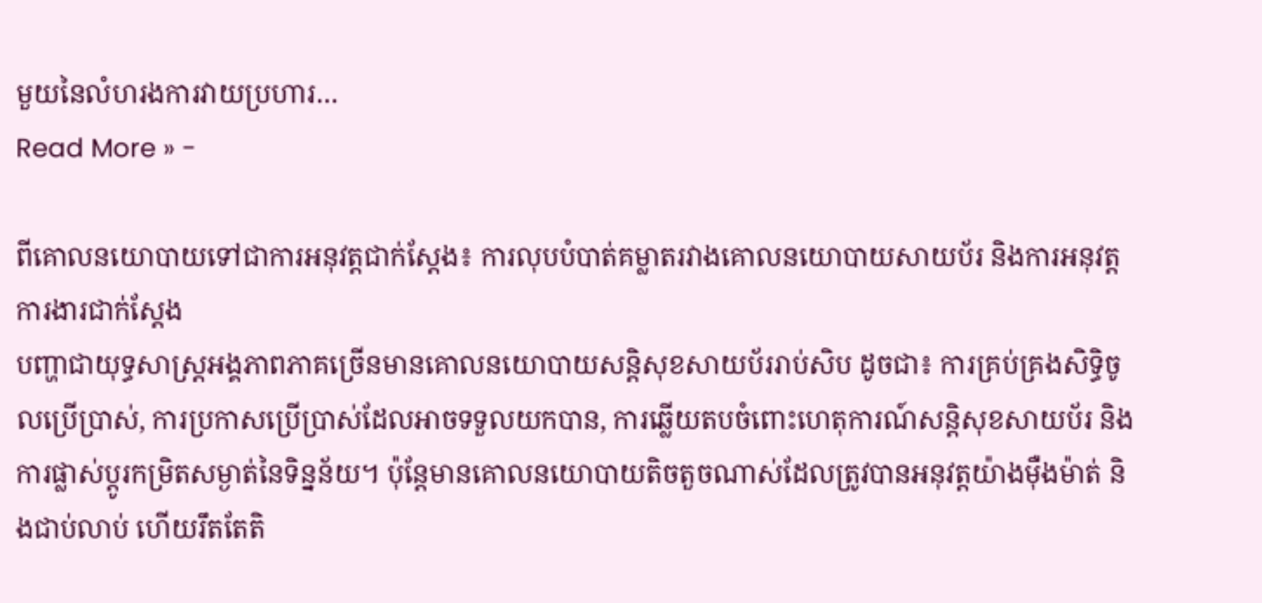មួយនៃលំហរងការវាយប្រហារ…
Read More » -

ពីគោលនយោបាយទៅជាការអនុវត្តជាក់ស្ដែង៖ ការលុបបំបាត់គម្លាតរវាងគោលនយោបាយសាយប័រ និងការអនុវត្តការងារជាក់ស្ដែង
បញ្ហាជាយុទ្ធសាស្ត្រអង្គភាពភាគច្រើនមានគោលនយោបាយសន្តិសុខសាយប័ររាប់សិប ដូចជា៖ ការគ្រប់គ្រងសិទ្ធិចូលប្រើប្រាស់, ការប្រកាសប្រើប្រាស់ដែលអាចទទួលយកបាន, ការឆ្លើយតបចំពោះហេតុការណ៍សន្តិសុខសាយប័រ និងការផ្លាស់ប្តូរកម្រិតសម្ងាត់នៃទិន្នន័យ។ ប៉ុន្តែមានគោលនយោបាយតិចតួចណាស់ដែលត្រូវបានអនុវត្តយ៉ាងម៉ឺងម៉ាត់ និងជាប់លាប់ ហើយរឹតតែតិ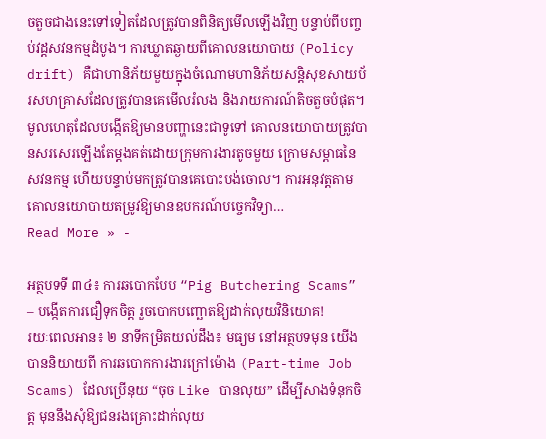ចតួចជាងនេះទៅទៀតដែលត្រូវបានពិនិត្យមើលឡើងវិញ បន្ទាប់ពីបញ្ចប់វដ្តសវនកម្មដំបូង។ ការឃ្លាតឆ្ងាយពីគោលនយោបាយ (Policy drift) គឺជាហានិភ័យមួយក្នុងចំណោមហានិភ័យសន្តិសុខសាយប័រសហគ្រាសដែលត្រូវបានគេមើលរំលង និងរាយការណ៍តិចតួចបំផុត។ មូលហេតុដែលបង្កើតឱ្យមានបញ្ហានេះជាទូទៅ គោលនយោបាយត្រូវបានសរសេរឡើងតែម្តងគត់ដោយក្រុមការងារតូចមួយ ក្រោមសម្ពាធនៃសវនកម្ម ហើយបន្ទាប់មកត្រូវបានគេបោះបង់ចោល។ ការអនុវត្តតាមគោលនយោបាយតម្រូវឱ្យមានឧបករណ៍បច្ចេកវិទ្យា…
Read More » -

អត្ថបទទី ៣៤៖ ការឆបោកបែប “Pig Butchering Scams” – បង្កើតការជឿទុកចិត្ត រួចបោកបញ្ឆោតឱ្យដាក់លុយវិនិយោគ!
រយៈពេលអាន៖ ២ នាទីកម្រិតយល់ដឹង៖ មធ្យម នៅអត្ថបទមុន យើងបាននិយាយពី ការឆបោកការងារក្រៅម៉ោង (Part-time Job Scams) ដែលប្រើនុយ “ចុច Like បានលុយ” ដើម្បីសាងទំនុកចិត្ត មុននឹងសុំឱ្យជនរងគ្រោះដាក់លុយ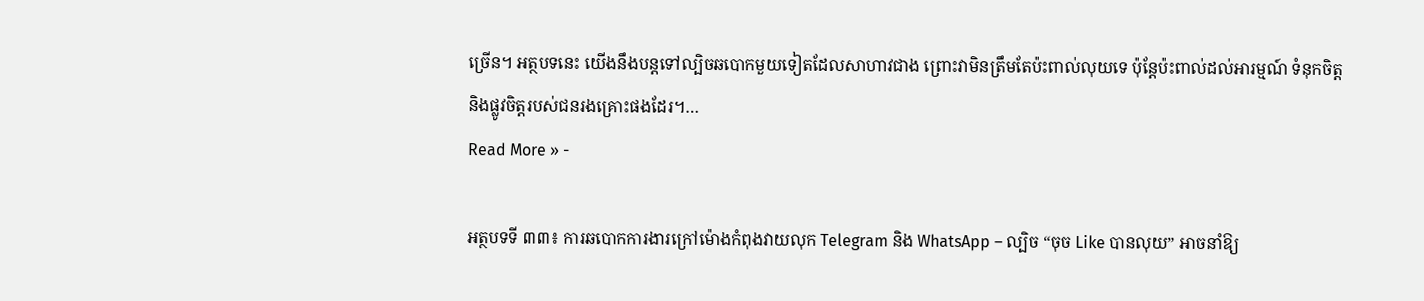ច្រើន។ អត្ថបទនេះ យើងនឹងបន្តទៅល្បិចឆបោកមួយទៀតដែលសាហាវជាង ព្រោះវាមិនត្រឹមតែប៉ះពាល់លុយទេ ប៉ុន្តែប៉ះពាល់ដល់អារម្មណ៍ ទំនុកចិត្ត និងផ្លូវចិត្តរបស់ជនរងគ្រោះផងដែរ។…
Read More » -

អត្ថបទទី ៣៣៖ ការឆបោកការងារក្រៅម៉ោងកំពុងវាយលុក Telegram និង WhatsApp – ល្បិច “ចុច Like បានលុយ” អាចនាំឱ្យ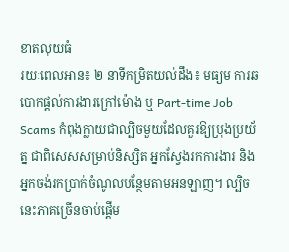ខាតលុយធំ
រយៈពេលអាន៖ ២ នាទីកម្រិតយល់ដឹង៖ មធ្យម ការឆបោកផ្តល់ការងារក្រៅម៉ោង ឬ Part-time Job Scams កំពុងក្លាយជាល្បិចមួយដែលគួរឱ្យប្រុងប្រយ័ត្ន ជាពិសេសសម្រាប់និស្សិត អ្នកស្វែងរកការងារ និងអ្នកចង់រកប្រាក់ចំណូលបន្ថែមតាមអនឡាញ។ ល្បិចនេះភាគច្រើនចាប់ផ្តើម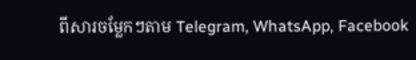ពីសារចម្លែកៗតាម Telegram, WhatsApp, Facebook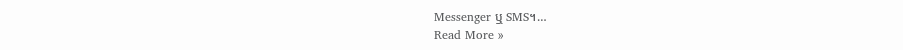Messenger ឬ SMS។…
Read More »